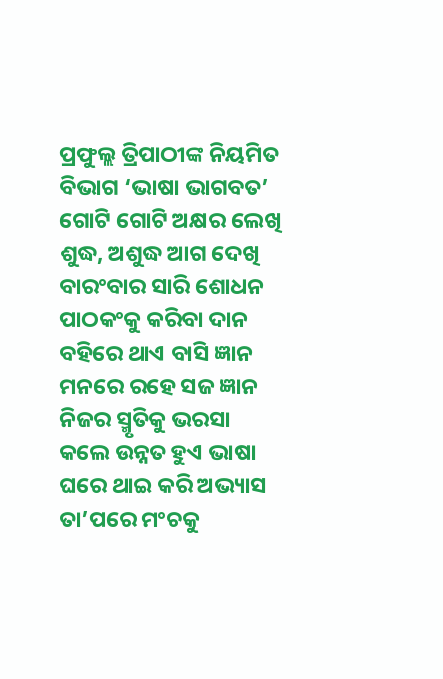ପ୍ରଫୁଲ୍ଲ ତ୍ରିପାଠୀଙ୍କ ନିୟମିତ ବିଭାଗ ‘ଭାଷା ଭାଗବତ’
ଗୋଟି ଗୋଟି ଅକ୍ଷର ଲେଖି
ଶୁଦ୍ଧ, ଅଶୁଦ୍ଧ ଆଗ ଦେଖି
ବାରଂବାର ସାରି ଶୋଧନ
ପାଠକଂକୁ କରିବା ଦାନ
ବହିରେ ଥାଏ ବାସି ଜ୍ଞାନ
ମନରେ ରହେ ସଜ ଜ୍ଞାନ
ନିଜର ସ୍ମୃତିକୁ ଭରସା
କଲେ ଉନ୍ନତ ହୁଏ ଭାଷା
ଘରେ ଥାଇ କରି ଅଭ୍ୟାସ
ତା’ପରେ ମଂଚକୁ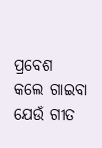ପ୍ରବେଶ
କଲେ ଗାଇବା ଯେଉଁ ଗୀତ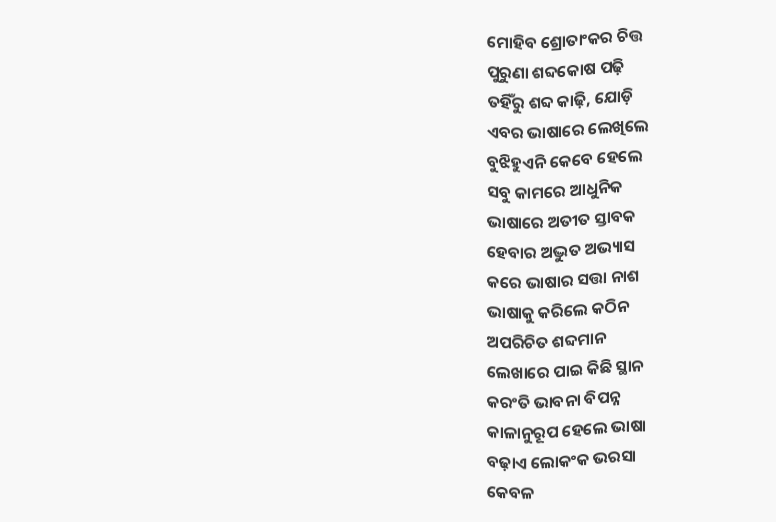ମୋହିବ ଶ୍ରୋତାଂକର ଚିତ୍ତ
ପୁରୁଣା ଶବ୍ଦକୋଷ ପଢ଼ି
ତହିଁରୁ ଶବ୍ଦ କାଢ଼ି, ଯୋଡ଼ି
ଏବର ଭାଷାରେ ଲେଖିଲେ
ବୁଝିହୁଏନି କେବେ ହେଲେ
ସବୁ କାମରେ ଆଧୁନିକ
ଭାଷାରେ ଅତୀତ ସ୍ତାବକ
ହେବାର ଅଦ୍ଭୁତ ଅଭ୍ୟାସ
କରେ ଭାଷାର ସତ୍ତା ନାଶ
ଭାଷାକୁ କରିଲେ କଠିନ
ଅପରିଚିତ ଶବ୍ଦମାନ
ଲେଖାରେ ପାଇ କିଛି ସ୍ଥାନ
କରଂତି ଭାବନା ବିପନ୍ନ
କାଳାନୁରୂପ ହେଲେ ଭାଷା
ବଢ଼ାଏ ଲୋକଂକ ଭରସା
କେବଳ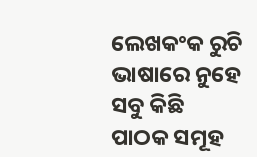ଲେଖକଂକ ରୁଚି
ଭାଷାରେ ନୁହେ ସବୁ କିଛି
ପାଠକ ସମୂହ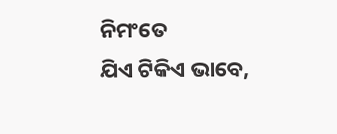ନିମଂତେ
ଯିଏ ଟିକିଏ ଭାବେ,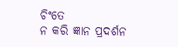ଚିଂତେ
ନ କରି ଜ୍ଞାନ ପ୍ରଦର୍ଶନ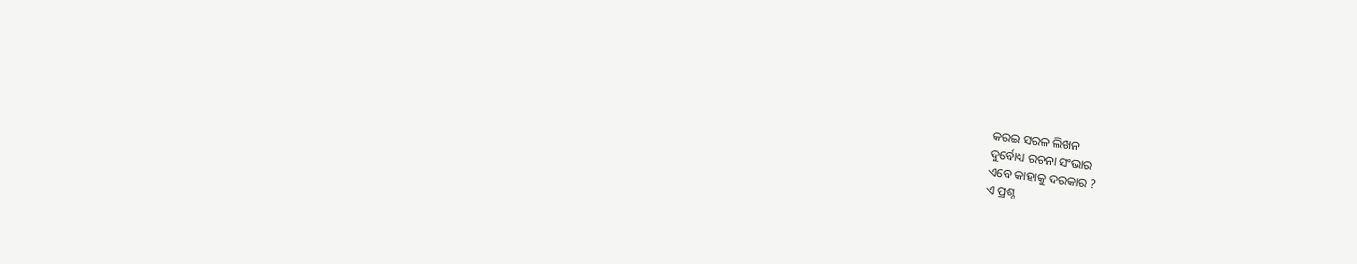କରଇ ସରଳ ଲିଖନ
ଦୁର୍ବୋଧ୍ୟ ରଚନା ସଂଭାର
ଏବେ କାହାକୁ ଦରକାର ?
ଏ ପ୍ରଶ୍ନ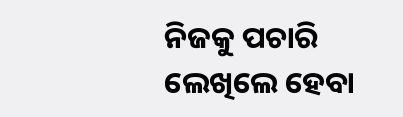ନିଜକୁ ପଚାରି
ଲେଖିଲେ ହେବା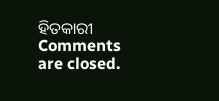ହିତକାରୀ
Comments are closed.